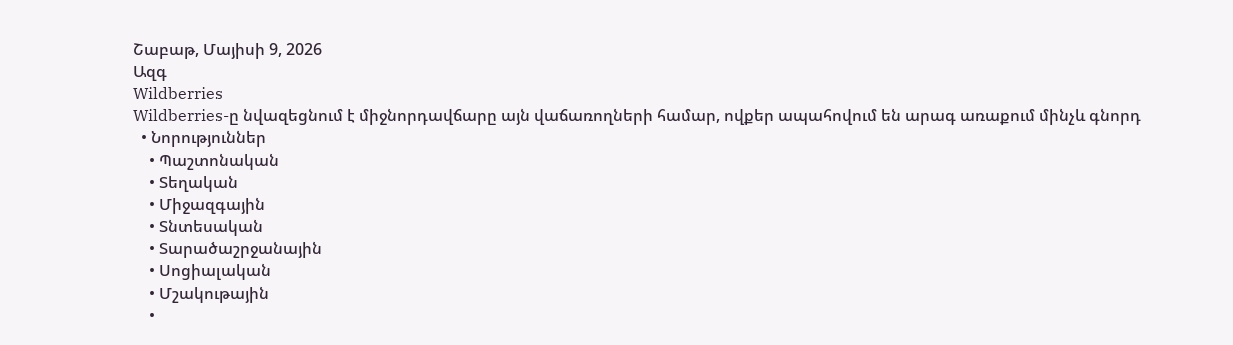Շաբաթ, Մայիսի 9, 2026
Ազգ
Wildberries
Wildberries-ը նվազեցնում է միջնորդավճարը այն վաճառողների համար, ովքեր ապահովում են արագ առաքում մինչև գնորդ
  • Նորություններ
    • Պաշտոնական
    • Տեղական
    • Միջազգային
    • Տնտեսական
    • Տարածաշրջանային
    • Սոցիալական
    • Մշակութային
    •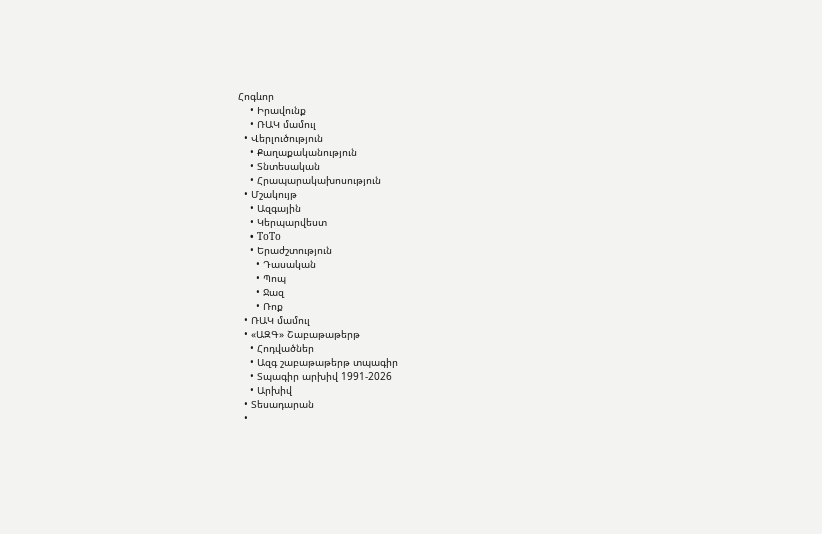Հոգևոր
    • Իրավունք
    • ՌԱԿ մամուլ
  • Վերլուծություն
    • Քաղաքականություն
    • Տնտեսական
    • Հրապարակախոսություն
  • Մշակույթ
    • Ազգային
    • Կերպարվեստ
    • ToTo
    • Երաժշտություն
      • Դասական
      • Պոպ
      • Ջազ
      • Ռոք
  • ՌԱԿ մամուլ
  • «ԱԶԳ» Շաբաթաթերթ
    • Հոդվածներ
    • Ազգ շաբաթաթերթ տպագիր
    • Տպագիր արխիվ 1991-2026
    • Արխիվ
  • Տեսադարան
  •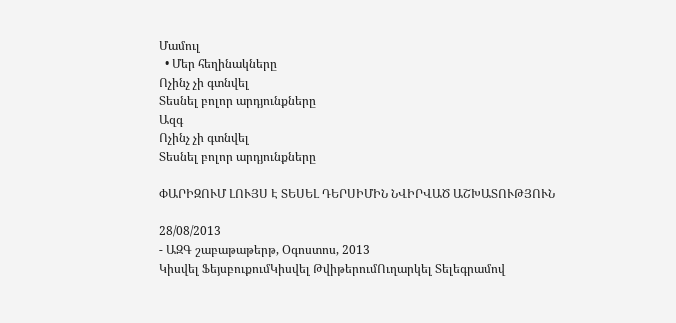Մամուլ
  • Մեր հեղինակները
Ոչինչ չի գտնվել
Տեսնել բոլոր արդյունքները
Ազգ
Ոչինչ չի գտնվել
Տեսնել բոլոր արդյունքները

ՓԱՐԻԶՈՒՄ ԼՈՒՅՍ Է ՏԵՍԵԼ ԴԵՐՍԻՄԻՆ ՆՎԻՐՎԱԾ ԱՇԽԱՏՈՒԹՅՈՒՆ

28/08/2013
- ԱԶԳ շաբաթաթերթ, Օգոստոս, 2013
Կիսվել ՖեյսբուքումԿիսվել ԹվիթերումՈւղարկել Տելեգրամով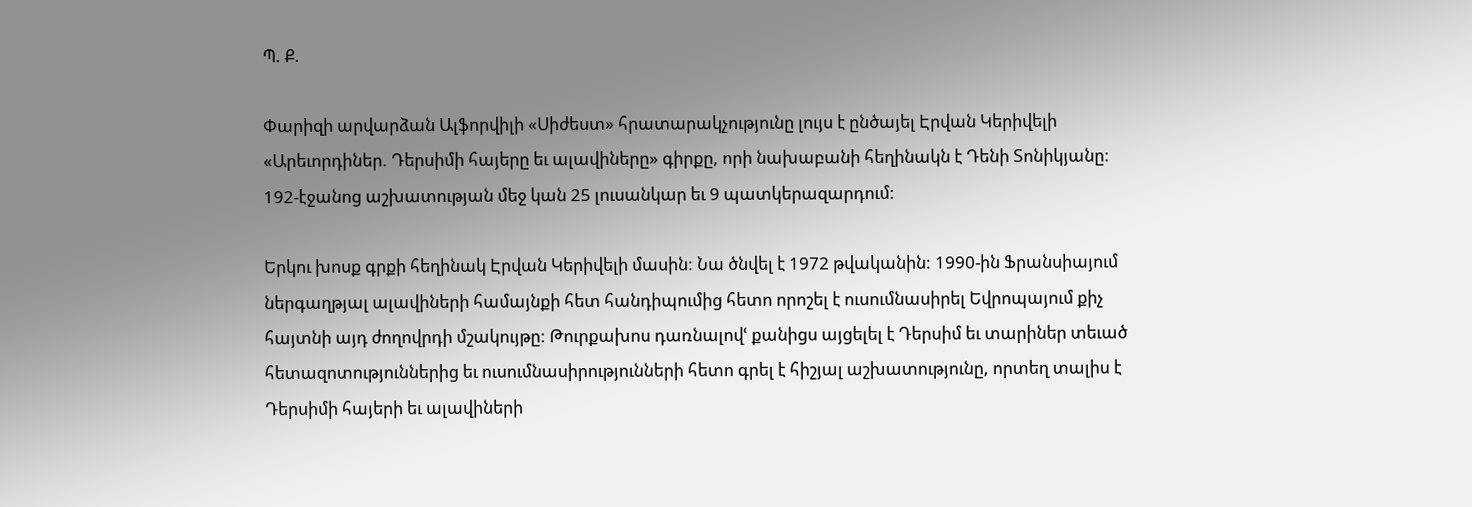Պ. Ք.

Փարիզի արվարձան Ալֆորվիլի «Սիժեստ» հրատարակչությունը լույս է ընծայել Էրվան Կերիվելի «Արեւորդիներ. Դերսիմի հայերը եւ ալավիները» գիրքը, որի նախաբանի հեղինակն է Դենի Տոնիկյանը: 192-էջանոց աշխատության մեջ կան 25 լուսանկար եւ 9 պատկերազարդում:

Երկու խոսք գրքի հեղինակ Էրվան Կերիվելի մասին: Նա ծնվել է 1972 թվականին: 1990-ին Ֆրանսիայում ներգաղթյալ ալավիների համայնքի հետ հանդիպումից հետո որոշել է ուսումնասիրել Եվրոպայում քիչ հայտնի այդ ժողովրդի մշակույթը: Թուրքախոս դառնալովՙ քանիցս այցելել է Դերսիմ եւ տարիներ տեւած հետազոտություններից եւ ուսումնասիրությունների հետո գրել է հիշյալ աշխատությունը, որտեղ տալիս է Դերսիմի հայերի եւ ալավիների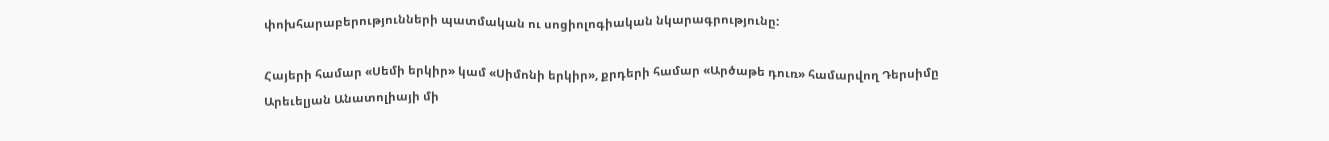փոխհարաբերությունների պատմական ու սոցիոլոգիական նկարագրությունը:

Հայերի համար «Սեմի երկիր» կամ «Սիմոնի երկիր», քրդերի համար «Արծաթե դուռ» համարվող Դերսիմը Արեւելյան Անատոլիայի մի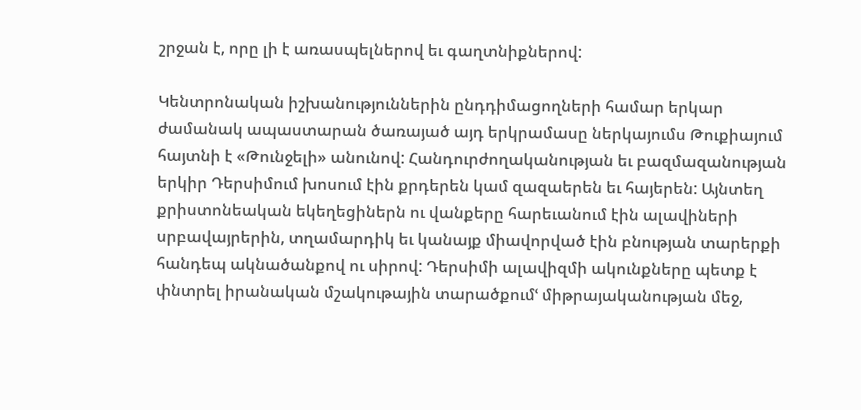շրջան է, որը լի է առասպելներով եւ գաղտնիքներով:

Կենտրոնական իշխանություններին ընդդիմացողների համար երկար ժամանակ ապաստարան ծառայած այդ երկրամասը ներկայումս Թուքիայում հայտնի է «Թունջելի» անունով: Հանդուրժողականության եւ բազմազանության երկիր Դերսիմում խոսում էին քրդերեն կամ զազաերեն եւ հայերեն: Այնտեղ քրիստոնեական եկեղեցիներն ու վանքերը հարեւանում էին ալավիների սրբավայրերին, տղամարդիկ եւ կանայք միավորված էին բնության տարերքի հանդեպ ակնածանքով ու սիրով: Դերսիմի ալավիզմի ակունքները պետք է փնտրել իրանական մշակութային տարածքումՙ միթրայականության մեջ,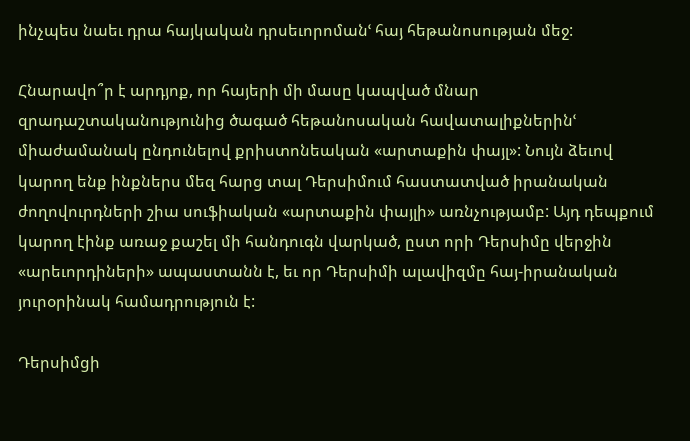ինչպես նաեւ դրա հայկական դրսեւորոմանՙ հայ հեթանոսության մեջ:

Հնարավո՞ր է արդյոք, որ հայերի մի մասը կապված մնար զրադաշտականությունից ծագած հեթանոսական հավատալիքներինՙ միաժամանակ ընդունելով քրիստոնեական «արտաքին փայլ»: Նույն ձեւով կարող ենք ինքներս մեզ հարց տալ Դերսիմում հաստատված իրանական ժողովուրդների շիա սուֆիական «արտաքին փայլի» առնչությամբ: Այդ դեպքում կարող էինք առաջ քաշել մի հանդուգն վարկած, ըստ որի Դերսիմը վերջին «արեւորդիների» ապաստանն է, եւ որ Դերսիմի ալավիզմը հայ-իրանական յուրօրինակ համադրություն է:

Դերսիմցի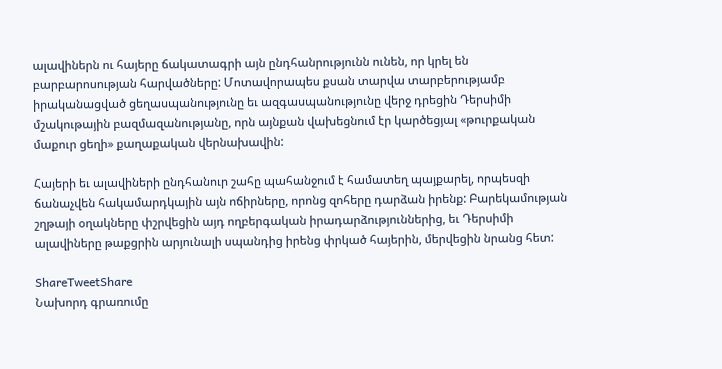ալավիներն ու հայերը ճակատագրի այն ընդհանրությունն ունեն, որ կրել են բարբարոսության հարվածները: Մոտավորապես քսան տարվա տարբերությամբ իրականացված ցեղասպանությունը եւ ազգասպանությունը վերջ դրեցին Դերսիմի մշակութային բազմազանությանը, որն այնքան վախեցնում էր կարծեցյալ «թուրքական մաքուր ցեղի» քաղաքական վերնախավին:

Հայերի եւ ալավիների ընդհանուր շահը պահանջում է համատեղ պայքարել, որպեսզի ճանաչվեն հակամարդկային այն ոճիրները, որոնց զոհերը դարձան իրենք: Բարեկամության շղթայի օղակները փշրվեցին այդ ողբերգական իրադարձություններից, եւ Դերսիմի ալավիները թաքցրին արյունալի սպանդից իրենց փրկած հայերին, մերվեցին նրանց հետ:

ShareTweetShare
Նախորդ գրառումը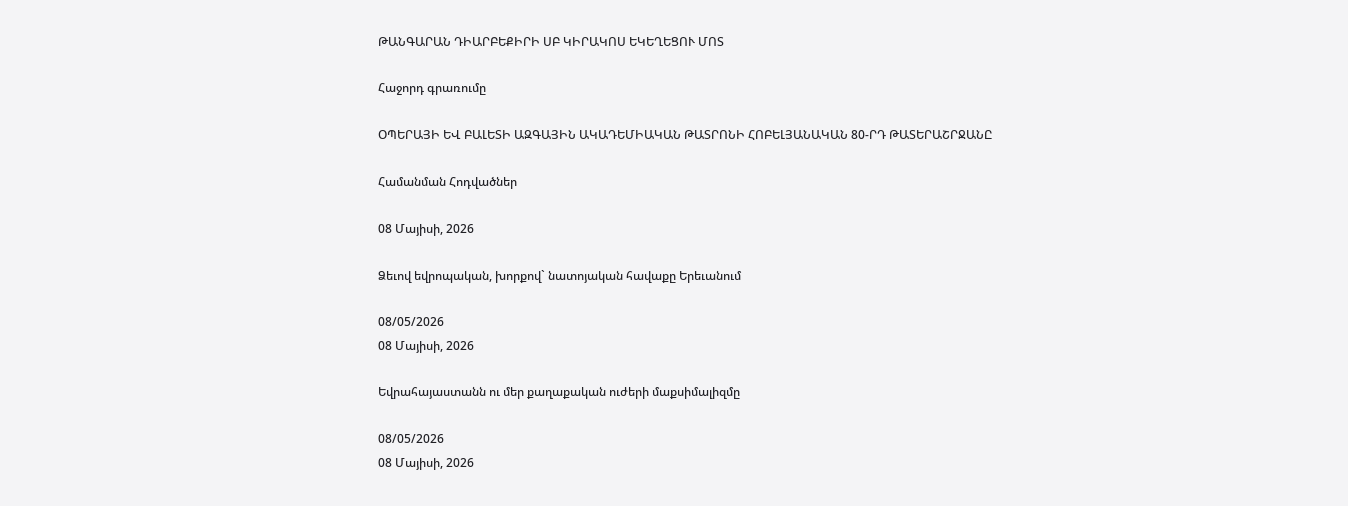ԹԱՆԳԱՐԱՆ ԴԻԱՐԲԵՔԻՐԻ ՍԲ ԿԻՐԱԿՈՍ ԵԿԵՂԵՑՈՒ ՄՈՏ

Հաջորդ գրառումը

ՕՊԵՐԱՅԻ ԵՎ ԲԱԼԵՏԻ ԱԶԳԱՅԻՆ ԱԿԱԴԵՄԻԱԿԱՆ ԹԱՏՐՈՆԻ ՀՈԲԵԼՅԱՆԱԿԱՆ 80-ՐԴ ԹԱՏԵՐԱՇՐՋԱՆԸ

Համանման Հոդվածներ

08 Մայիսի, 2026

Ձեւով եվրոպական, խորքով` նատոյական հավաքը Երեւանում

08/05/2026
08 Մայիսի, 2026

Եվրահայաստանն ու մեր քաղաքական ուժերի մաքսիմալիզմը

08/05/2026
08 Մայիսի, 2026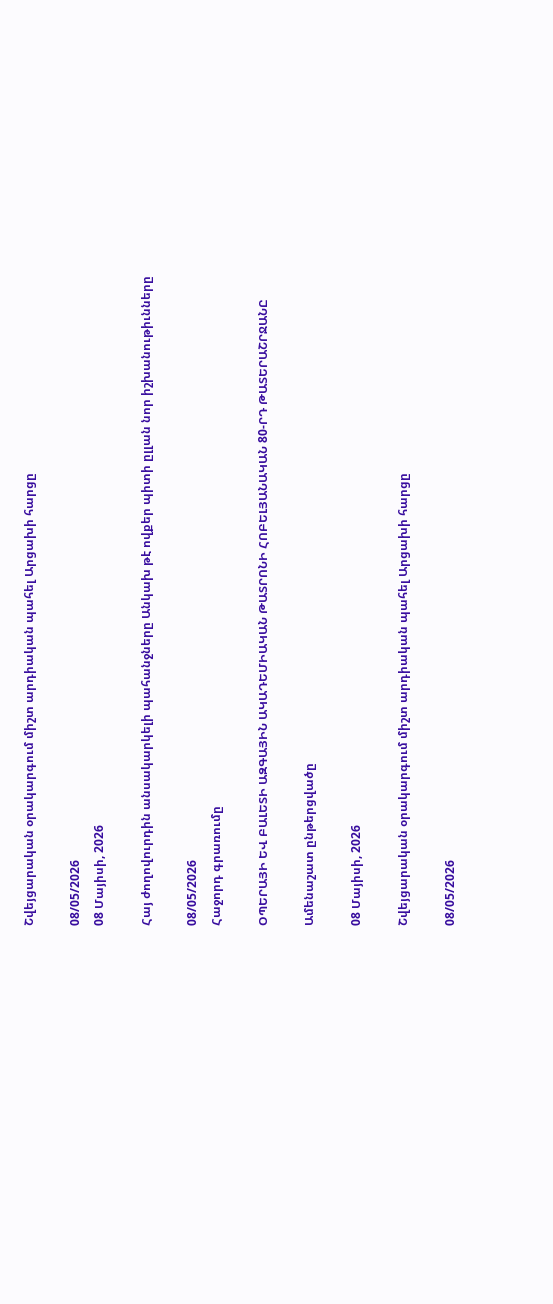Շվեյցարական օրակարգում միշտ արդիական պահել Արցախի հարցը

08/05/2026
08 Մայիսի, 2026

Հայ ժողովուրդին անսակարկելի պահանջները Անկախ թէ ովքեր պիտի ըլլան նոր իշխանութիւնները

08/05/2026
Հաջորդ գրառումը

ՕՊԵՐԱՅԻ ԵՎ ԲԱԼԵՏԻ ԱԶԳԱՅԻՆ ԱԿԱԴԵՄԻԱԿԱՆ ԹԱՏՐՈՆԻ ՀՈԲԵԼՅԱՆԱԿԱՆ 80-ՐԴ ԹԱՏԵՐԱՇՐՋԱՆԸ

Ամենաշատ ընթերցվածը

08 Մայիսի, 2026

Շվեյցարական օրակարգում միշտ արդիական պահել Արցախի հարցը

08/05/2026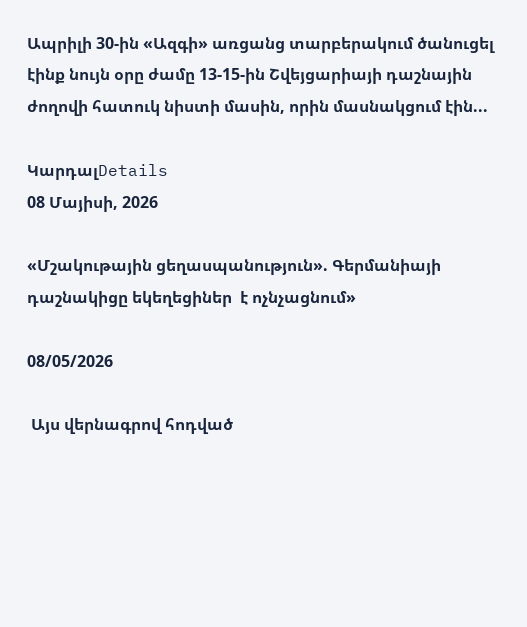Ապրիլի 30-ին «Ազգի» առցանց տարբերակում ծանուցել էինք նույն օրը ժամը 13-15-ին Շվեյցարիայի դաշնային ժողովի հատուկ նիստի մասին, որին մասնակցում էին...

ԿարդալDetails
08 Մայիսի, 2026

«Մշակութային ցեղասպանություն». Գերմանիայի դաշնակիցը եկեղեցիներ  է ոչնչացնում»

08/05/2026

 Այս վերնագրով հոդված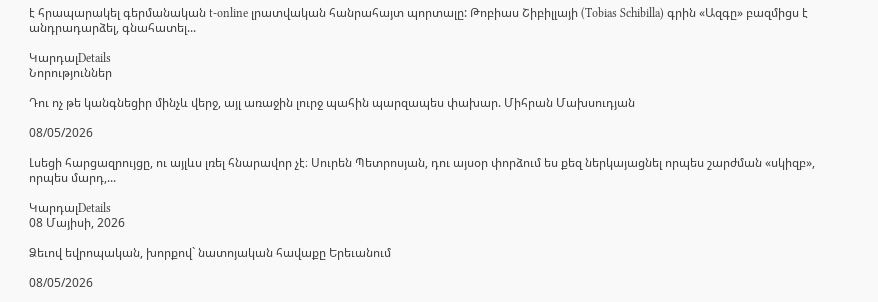է հրապարակել գերմանական t-online լրատվական հանրահայտ պորտալը: Թոբիաս Շիբիլլայի (Tobias Schibilla) գրին «Ազգը» բազմիցս է անդրադարձել, գնահատել...

ԿարդալDetails
Նորություններ

Դու ոչ թե կանգնեցիր մինչև վերջ, այլ առաջին լուրջ պահին պարզապես փախար. Միհրան Մախսուդյան

08/05/2026

Լսեցի հարցազրույցը, ու այլևս լռել հնարավոր չէ։ Սուրեն Պետրոսյան, դու այսօր փորձում ես քեզ ներկայացնել որպես շարժման «սկիզբ», որպես մարդ,...

ԿարդալDetails
08 Մայիսի, 2026

Ձեւով եվրոպական, խորքով` նատոյական հավաքը Երեւանում

08/05/2026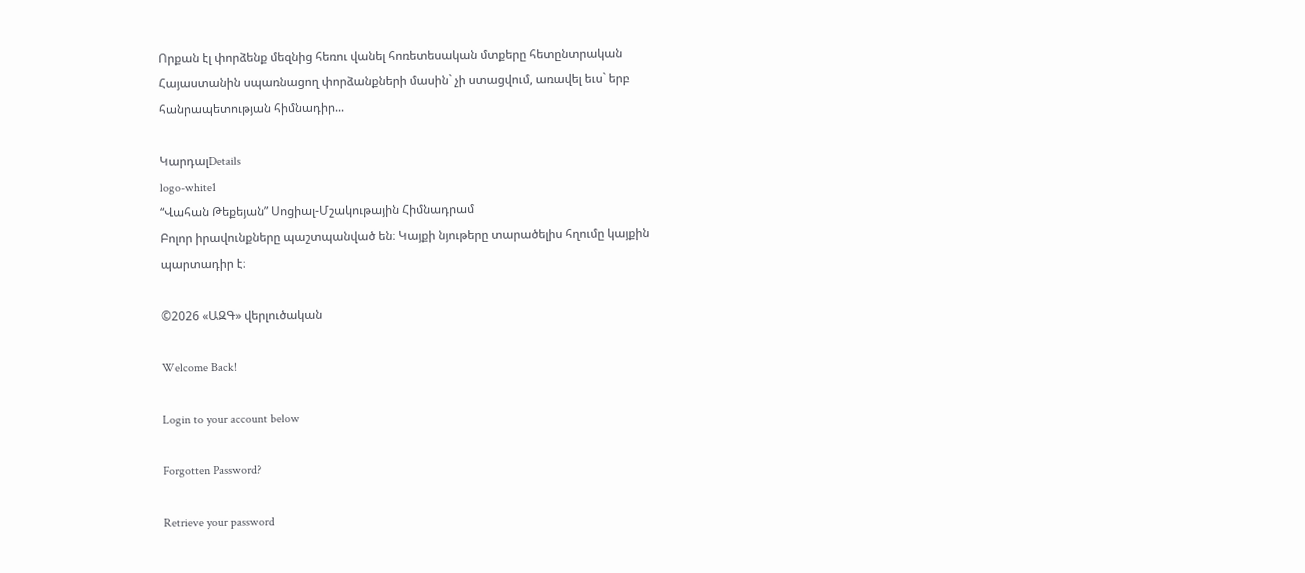Որքան էլ փորձենք մեզնից հեռու վանել հոռետեսական մտքերը հետընտրական Հայաստանին սպառնացող փորձանքների մասին` չի ստացվում, առավել եւս` երբ հանրապետության հիմնադիր...

ԿարդալDetails
logo-white1
“Վահան Թեքեյան” Սոցիալ-Մշակութային Հիմնադրամ
Բոլոր իրավունքները պաշտպանված են։ Կայքի նյութերը տարածելիս հղումը կայքին պարտադիր է։

©2026 «ԱԶԳ» վերլուծական

Welcome Back!

Login to your account below

Forgotten Password?

Retrieve your password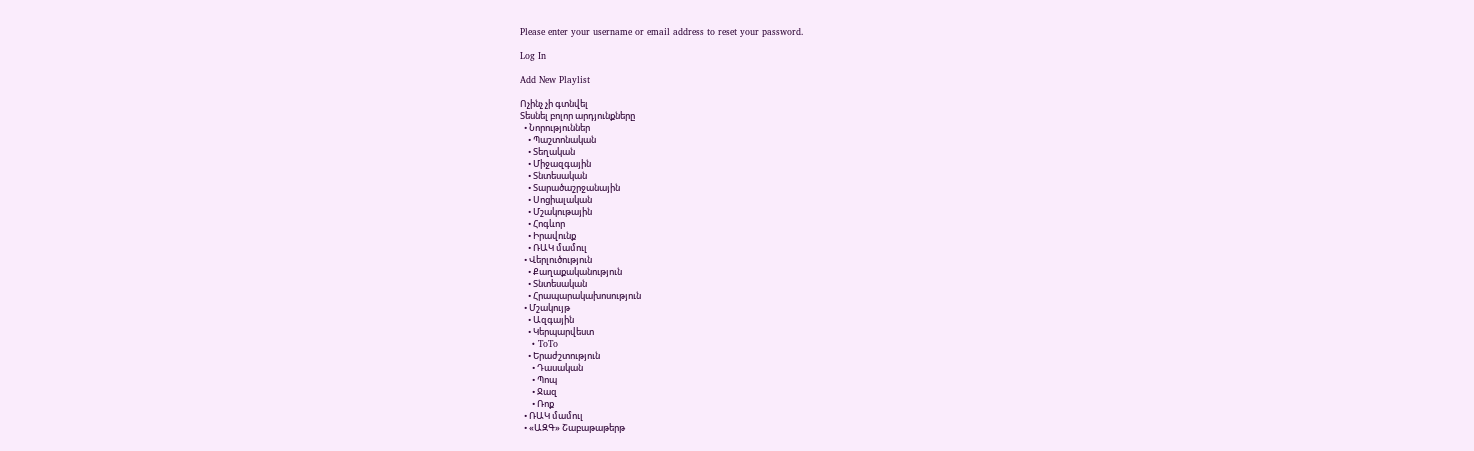Please enter your username or email address to reset your password.

Log In

Add New Playlist

Ոչինչ չի գտնվել
Տեսնել բոլոր արդյունքները
  • Նորություններ
    • Պաշտոնական
    • Տեղական
    • Միջազգային
    • Տնտեսական
    • Տարածաշրջանային
    • Սոցիալական
    • Մշակութային
    • Հոգևոր
    • Իրավունք
    • ՌԱԿ մամուլ
  • Վերլուծություն
    • Քաղաքականություն
    • Տնտեսական
    • Հրապարակախոսություն
  • Մշակույթ
    • Ազգային
    • Կերպարվեստ
    • ToTo
    • Երաժշտություն
      • Դասական
      • Պոպ
      • Ջազ
      • Ռոք
  • ՌԱԿ մամուլ
  • «ԱԶԳ» Շաբաթաթերթ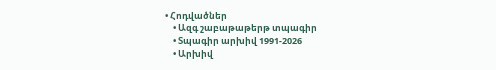• Հոդվածներ
    • Ազգ շաբաթաթերթ տպագիր
    • Տպագիր արխիվ 1991-2026
    • Արխիվ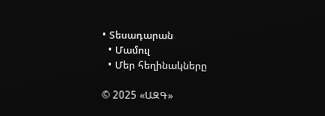• Տեսադարան
  • Մամուլ
  • Մեր հեղինակները

© 2025 «ԱԶԳ»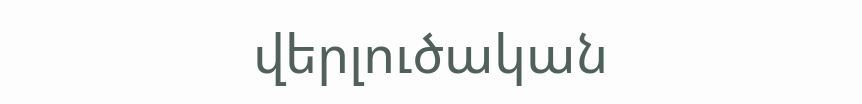վերլուծական